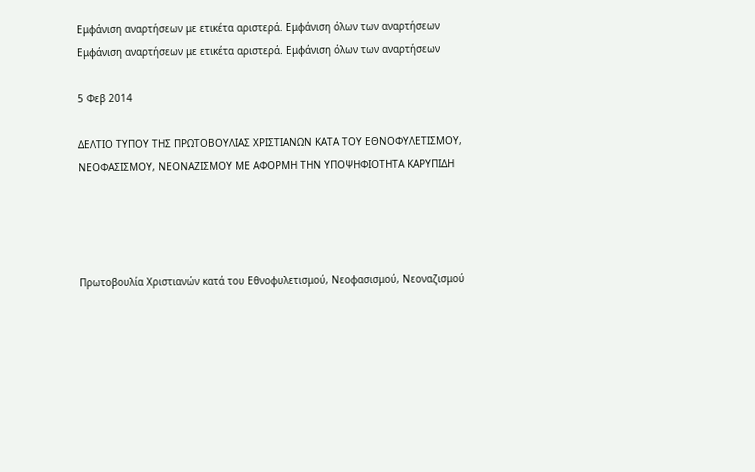Εμφάνιση αναρτήσεων με ετικέτα αριστερά. Εμφάνιση όλων των αναρτήσεων
Εμφάνιση αναρτήσεων με ετικέτα αριστερά. Εμφάνιση όλων των αναρτήσεων

5 Φεβ 2014

ΔΕΛΤΙΟ ΤΥΠΟΥ ΤΗΣ ΠΡΩΤΟΒΟΥΛΙΑΣ ΧΡΙΣΤΙΑΝΩΝ ΚΑΤΑ ΤΟΥ ΕΘΝΟΦΥΛΕΤΙΣΜΟΥ, ΝΕΟΦΑΣΙΣΜΟΥ, ΝΕΟΝΑΖΙΣΜΟΥ ΜΕ ΑΦΟΡΜΗ ΤΗΝ ΥΠΟΨΗΦΙΟΤΗΤΑ ΚΑΡΥΠΙΔΗ




Πρωτοβουλία Χριστιανών κατά του Εθνοφυλετισμού, Νεοφασισμού, Νεοναζισμού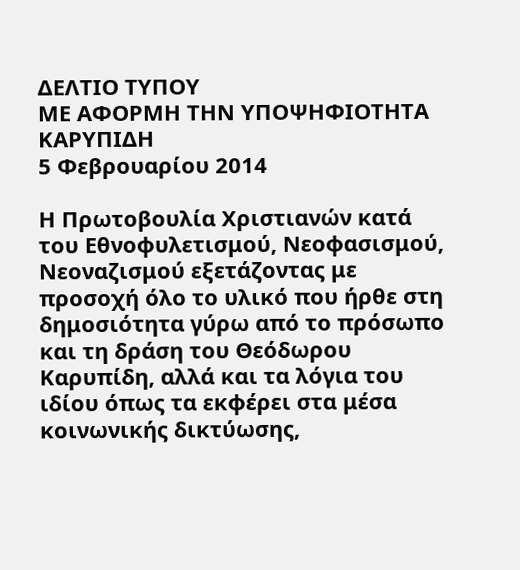ΔΕΛΤΙΟ ΤΥΠΟΥ
ΜΕ ΑΦΟΡΜΗ ΤΗΝ ΥΠΟΨΗΦΙΟΤΗΤΑ ΚΑΡΥΠΙΔΗ
5 Φεβρουαρίου 2014

Η Πρωτοβουλία Χριστιανών κατά του Εθνοφυλετισμού, Νεοφασισμού, Νεοναζισμού εξετάζοντας με προσοχή όλο το υλικό που ήρθε στη δημοσιότητα γύρω από το πρόσωπο και τη δράση του Θεόδωρου Καρυπίδη, αλλά και τα λόγια του ιδίου όπως τα εκφέρει στα μέσα κοινωνικής δικτύωσης,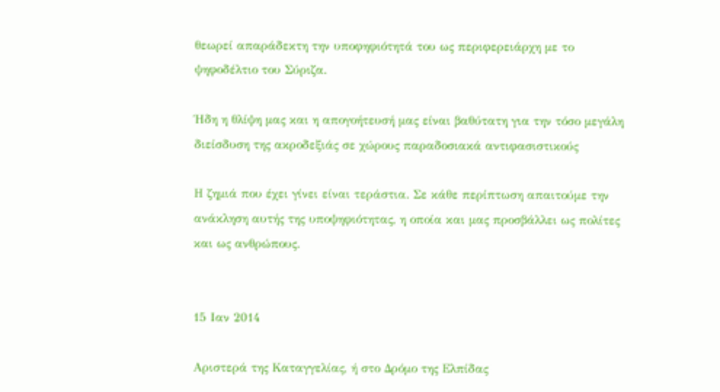θεωρεί απαράδεκτη την υποφηφιότητά του ως περιφερειάρχη με το ψηφοδέλτιο του Σύριζα.

Ήδη η θλίψη μας και η απογοήτευσή μας είναι βαθύτατη για την τόσο μεγάλη διείσδυση της ακροδεξιάς σε χώρους παραδοσιακά αντιφασιστικούς

Η ζημιά που έχει γίνει είναι τεράστια. Σε κάθε περίπτωση απαιτούμε την ανάκληση αυτής της υποψηφιότητας, η οποία και μας προσβάλλει ως πολίτες και ως ανθρώπους.


15 Ιαν 2014

Αριστερά της Καταγγελίας, ή στο Δρόμο της Ελπίδας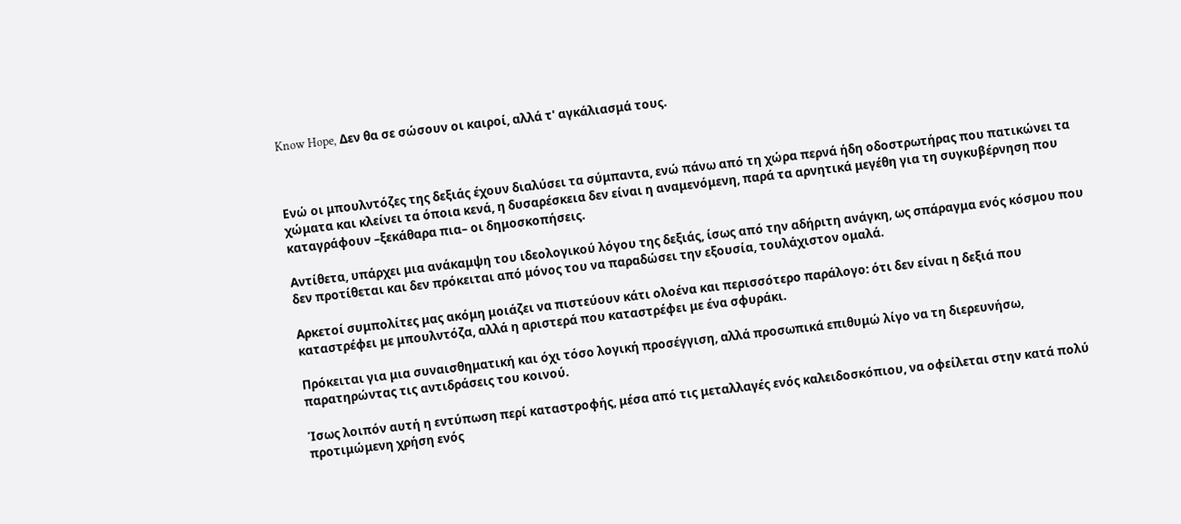Know Hope, Δεν θα σε σώσουν οι καιροί, αλλά τ' αγκάλιασμά τους.



Ενώ οι μπουλντόζες της δεξιάς έχουν διαλύσει τα σύμπαντα, ενώ πάνω από τη χώρα περνά ήδη οδοστρωτήρας που πατικώνει τα χώματα και κλείνει τα όποια κενά, η δυσαρέσκεια δεν είναι η αναμενόμενη, παρά τα αρνητικά μεγέθη για τη συγκυβέρνηση που καταγράφουν –ξεκάθαρα πια– οι δημοσκοπήσεις.

Αντίθετα, υπάρχει μια ανάκαμψη του ιδεολογικού λόγου της δεξιάς, ίσως από την αδήριτη ανάγκη, ως σπάραγμα ενός κόσμου που δεν προτίθεται και δεν πρόκειται από μόνος του να παραδώσει την εξουσία, τουλάχιστον ομαλά.

Αρκετοί συμπολίτες μας ακόμη μοιάζει να πιστεύουν κάτι ολοένα και περισσότερο παράλογο: ότι δεν είναι η δεξιά που καταστρέφει με μπουλντόζα, αλλά η αριστερά που καταστρέφει με ένα σφυράκι.

Πρόκειται για μια συναισθηματική και όχι τόσο λογική προσέγγιση, αλλά προσωπικά επιθυμώ λίγο να τη διερευνήσω, παρατηρώντας τις αντιδράσεις του κοινού.

Ίσως λοιπόν αυτή η εντύπωση περί καταστροφής, μέσα από τις μεταλλαγές ενός καλειδοσκόπιου, να οφείλεται στην κατά πολύ προτιμώμενη χρήση ενός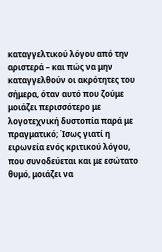καταγγελτικού λόγου από την αριστερά – και πώς να μην καταγγελθούν οι ακρότητες του σήμερα, όταν αυτό που ζούμε μοιάζει περισσότερο με λογοτεχνική δυστοπία παρά με πραγματικό; Ίσως γιατί η ειρωνεία ενός κριτικού λόγου, που συνοδεύεται και με εσώτατο θυμό, μοιάζει να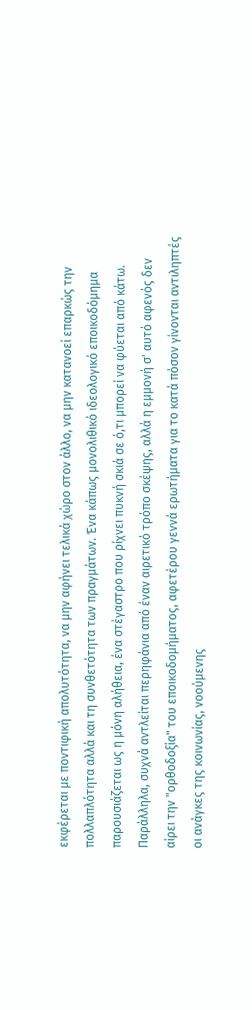εκφέρεται με ποντιφική απολυτότητα, να μην αφήνει τελικά χώρο στον άλλο, να μην κατανοεί επαρκώς την πολλαπλότητα αλλά και τη συνθετότητα των πραγμάτων. Ένα κάπως μονολιθικό ιδεολογικό εποικοδόμημα παρουσιάζεται ως η μόνη αλήθεια, ένα στέγαστρο που ρίχνει πυκνή σκιά σε ό,τι μπορεί να φύεται από κάτω. Παράλληλα, συχνά αντλείται περηφάνια από έναν αιρετικό τρόπο σκέψης, αλλά η εμμονή σ' αυτό αφενός δεν αίρει την "ορθοδοξία" του εποικοδομήματος, αφετέρου γεννά ερωτήματα για το κατά πόσον γίνονται αντιληπτές οι ανάγκες της κοινωνίας, νοούμενης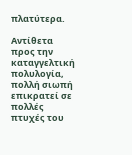πλατύτερα.

Αντίθετα προς την καταγγελτική πολυλογία, πολλή σιωπή επικρατεί σε πολλές πτυχές του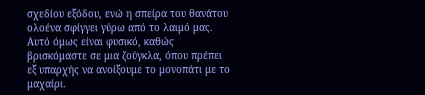σχεδίου εξόδου, ενώ η σπείρα του θανάτου ολοένα σφίγγει γύρω από το λαιμό μας. Αυτό όμως είναι φυσικό, καθώς βρισκόμαστε σε μια ζούγκλα, όπου πρέπει εξ υπαρχής να ανοίξουμε το μονοπάτι με το μαχαίρι.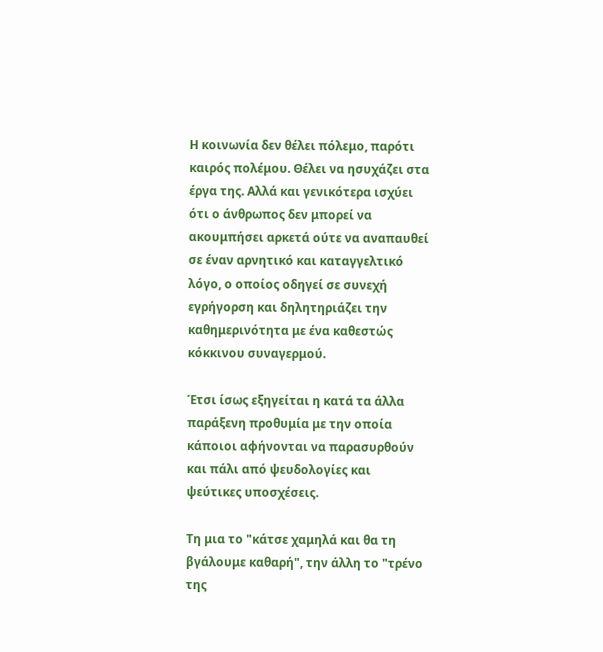Η κοινωνία δεν θέλει πόλεμο, παρότι καιρός πολέμου. Θέλει να ησυχάζει στα έργα της. Αλλά και γενικότερα ισχύει ότι ο άνθρωπος δεν μπορεί να ακουμπήσει αρκετά ούτε να αναπαυθεί σε έναν αρνητικό και καταγγελτικό λόγο, ο οποίος οδηγεί σε συνεχή εγρήγορση και δηλητηριάζει την καθημερινότητα με ένα καθεστώς κόκκινου συναγερμού.

Έτσι ίσως εξηγείται η κατά τα άλλα παράξενη προθυμία με την οποία κάποιοι αφήνονται να παρασυρθούν και πάλι από ψευδολογίες και ψεύτικες υποσχέσεις.

Τη μια το "κάτσε χαμηλά και θα τη βγάλουμε καθαρή", την άλλη το "τρένο της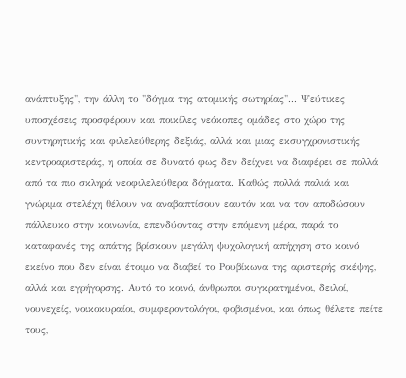ανάπτυξης", την άλλη το "δόγμα της ατομικής σωτηρίας"... Ψεύτικες υποσχέσεις προσφέρουν και ποικίλες νεόκοπες ομάδες στο χώρο της συντηρητικής και φιλελεύθερης δεξιάς, αλλά και μιας εκσυγχρονιστικής κεντροαριστεράς, η οποία σε δυνατό φως δεν δείχνει να διαφέρει σε πολλά από τα πιο σκληρά νεοφιλελεύθερα δόγματα. Καθώς πολλά παλιά και γνώριμα στελέχη θέλουν να αναβαπτίσουν εαυτόν και να τον αποδώσουν πάλλευκο στην κοινωνία, επενδύοντας στην επόμενη μέρα, παρά το καταφανές της απάτης βρίσκουν μεγάλη ψυχολογική απήχηση στο κοινό εκείνο που δεν είναι έτοιμο να διαβεί το Ρουβίκωνα της αριστερής σκέψης, αλλά και εγρήγορσης. Αυτό το κοινό, άνθρωποι συγκρατημένοι, δειλοί, νουνεχείς, νοικοκυραίοι, συμφεροντολόγοι, φοβισμένοι, και όπως θέλετε πείτε τους,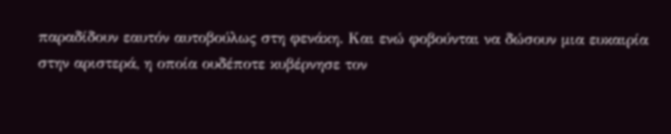παραδίδουν εαυτόν αυτοβούλως στη φενάκη. Και ενώ φοβούνται να δώσουν μια ευκαιρία στην αριστερά, η οποία ουδέποτε κυβέρνησε τον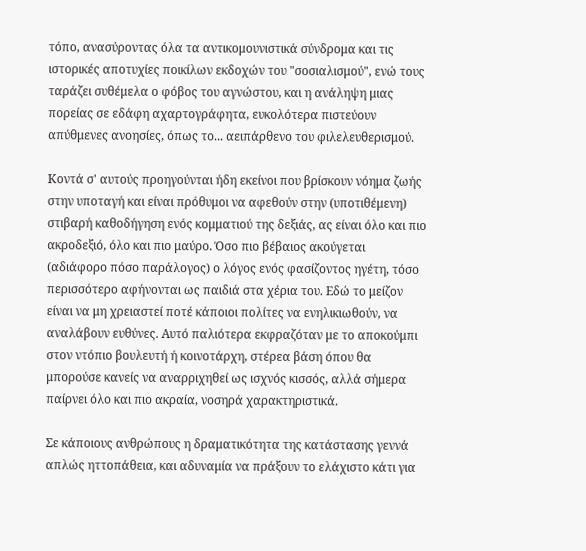τόπο, ανασύροντας όλα τα αντικομουνιστικά σύνδρομα και τις ιστορικές αποτυχίες ποικίλων εκδοχών του "σοσιαλισμού", ενώ τους ταράζει συθέμελα ο φόβος του αγνώστου, και η ανάληψη μιας πορείας σε εδάφη αχαρτογράφητα, ευκολότερα πιστεύουν απύθμενες ανοησίες, όπως το... αειπάρθενο του φιλελευθερισμού.

Κοντά σ' αυτούς προηγούνται ήδη εκείνοι που βρίσκουν νόημα ζωής στην υποταγή και είναι πρόθυμοι να αφεθούν στην (υποτιθέμενη) στιβαρή καθοδήγηση ενός κομματιού της δεξιάς, ας είναι όλο και πιο ακροδεξιό, όλο και πιο μαύρο. Όσο πιο βέβαιος ακούγεται (αδιάφορο πόσο παράλογος) ο λόγος ενός φασίζοντος ηγέτη, τόσο περισσότερο αφήνονται ως παιδιά στα χέρια του. Εδώ το μείζον είναι να μη χρειαστεί ποτέ κάποιοι πολίτες να ενηλικιωθούν, να αναλάβουν ευθύνες. Αυτό παλιότερα εκφραζόταν με το αποκούμπι στον ντόπιο βουλευτή ή κοινοτάρχη, στέρεα βάση όπου θα μπορούσε κανείς να αναρριχηθεί ως ισχνός κισσός, αλλά σήμερα παίρνει όλο και πιο ακραία, νοσηρά χαρακτηριστικά.

Σε κάποιους ανθρώπους η δραματικότητα της κατάστασης γεννά απλώς ηττοπάθεια, και αδυναμία να πράξουν το ελάχιστο κάτι για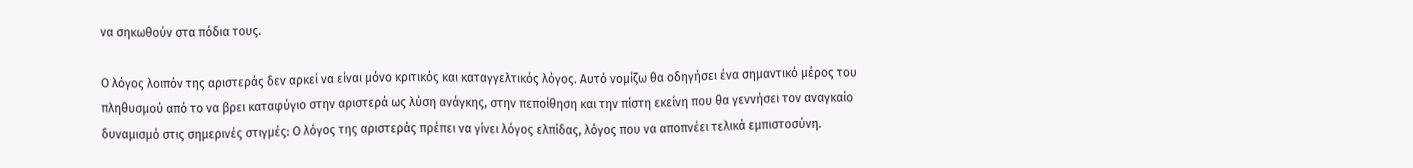να σηκωθούν στα πόδια τους.

Ο λόγος λοιπόν της αριστεράς δεν αρκεί να είναι μόνο κριτικός και καταγγελτικός λόγος. Αυτό νομίζω θα οδηγήσει ένα σημαντικό μέρος του πληθυσμού από το να βρει καταφύγιο στην αριστερά ως λύση ανάγκης, στην πεποίθηση και την πίστη εκείνη που θα γεννήσει τον αναγκαίο δυναμισμό στις σημερινές στιγμές: Ο λόγος της αριστεράς πρέπει να γίνει λόγος ελπίδας, λόγος που να αποπνέει τελικά εμπιστοσύνη.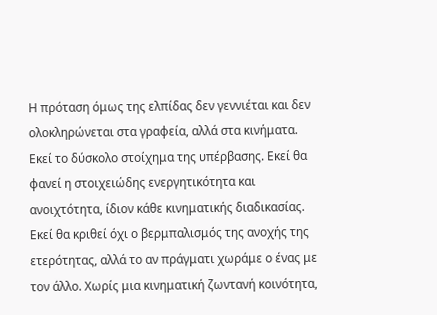Η πρόταση όμως της ελπίδας δεν γεννιέται και δεν ολοκληρώνεται στα γραφεία, αλλά στα κινήματα. Εκεί το δύσκολο στοίχημα της υπέρβασης. Εκεί θα φανεί η στοιχειώδης ενεργητικότητα και ανοιχτότητα, ίδιον κάθε κινηματικής διαδικασίας. Εκεί θα κριθεί όχι ο βερμπαλισμός της ανοχής της ετερότητας, αλλά το αν πράγματι χωράμε ο ένας με τον άλλο. Χωρίς μια κινηματική ζωντανή κοινότητα,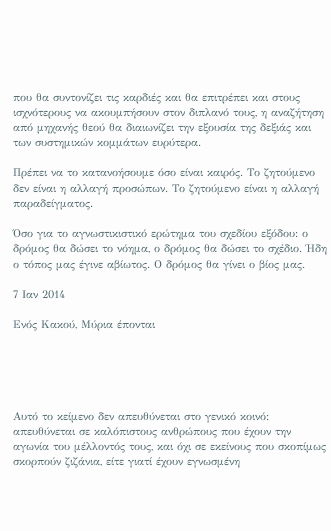που θα συντονίζει τις καρδιές και θα επιτρέπει και στους ισχνότερους να ακουμπήσουν στον διπλανό τους, η αναζήτηση από μηχανής θεού θα διαιωνίζει την εξουσία της δεξιάς και των συστημικών κομμάτων ευρύτερα.

Πρέπει να το κατανοήσουμε όσο είναι καιρός. Το ζητούμενο δεν είναι η αλλαγή προσώπων. Το ζητούμενο είναι η αλλαγή παραδείγματος.

Όσο για το αγνωστικιστικό ερώτημα του σχεδίου εξόδου: ο δρόμος θα δώσει το νόημα, ο δρόμος θα δώσει το σχέδιο. Ήδη ο τόπος μας έγινε αβίωτος. Ο δρόμος θα γίνει ο βίος μας.

7 Ιαν 2014

Ενός Κακού, Μύρια έπονται





Αυτό το κείμενο δεν απευθύνεται στο γενικό κοινό: απευθύνεται σε καλόπιστους ανθρώπους που έχουν την αγωνία του μέλλοντός τους, και όχι σε εκείνους που σκοπίμως σκορπούν ζιζάνια, είτε γιατί έχουν εγνωσμένη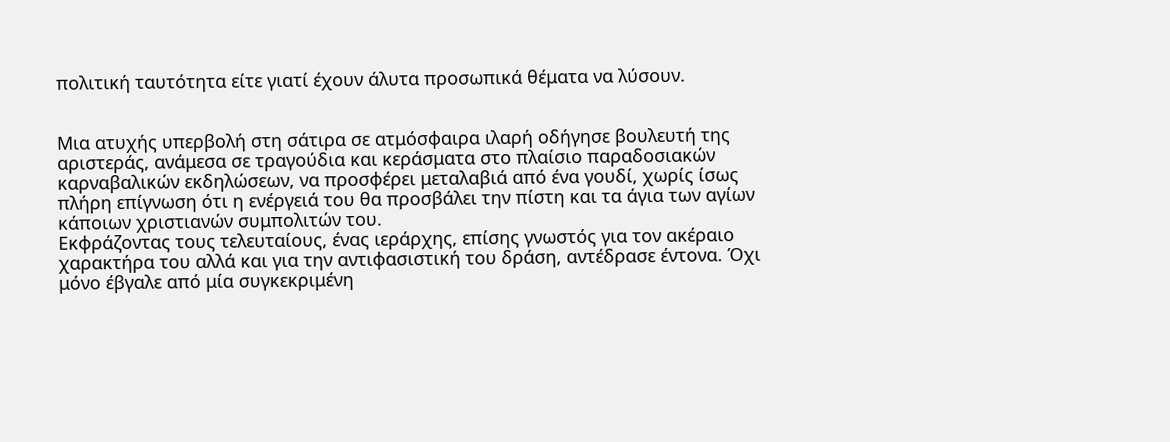πολιτική ταυτότητα είτε γιατί έχουν άλυτα προσωπικά θέματα να λύσουν.


Μια ατυχής υπερβολή στη σάτιρα σε ατμόσφαιρα ιλαρή οδήγησε βουλευτή της αριστεράς, ανάμεσα σε τραγούδια και κεράσματα στο πλαίσιο παραδοσιακών καρναβαλικών εκδηλώσεων, να προσφέρει μεταλαβιά από ένα γουδί, χωρίς ίσως πλήρη επίγνωση ότι η ενέργειά του θα προσβάλει την πίστη και τα άγια των αγίων κάποιων χριστιανών συμπολιτών του.
Εκφράζοντας τους τελευταίους, ένας ιεράρχης, επίσης γνωστός για τον ακέραιο χαρακτήρα του αλλά και για την αντιφασιστική του δράση, αντέδρασε έντονα. Όχι μόνο έβγαλε από μία συγκεκριμένη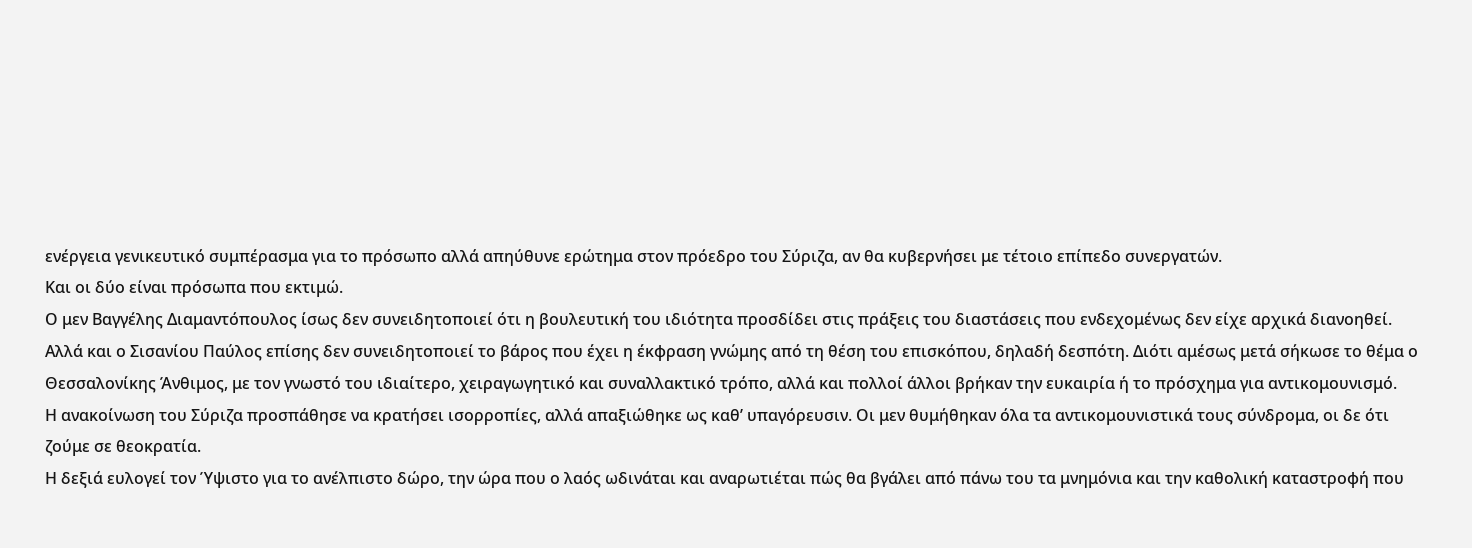ενέργεια γενικευτικό συμπέρασμα για το πρόσωπο αλλά απηύθυνε ερώτημα στον πρόεδρο του Σύριζα, αν θα κυβερνήσει με τέτοιο επίπεδο συνεργατών.
Και οι δύο είναι πρόσωπα που εκτιμώ.
Ο μεν Βαγγέλης Διαμαντόπουλος ίσως δεν συνειδητοποιεί ότι η βουλευτική του ιδιότητα προσδίδει στις πράξεις του διαστάσεις που ενδεχομένως δεν είχε αρχικά διανοηθεί.
Αλλά και ο Σισανίου Παύλος επίσης δεν συνειδητοποιεί το βάρος που έχει η έκφραση γνώμης από τη θέση του επισκόπου, δηλαδή δεσπότη. Διότι αμέσως μετά σήκωσε το θέμα ο Θεσσαλονίκης Άνθιμος, με τον γνωστό του ιδιαίτερο, χειραγωγητικό και συναλλακτικό τρόπο, αλλά και πολλοί άλλοι βρήκαν την ευκαιρία ή το πρόσχημα για αντικομουνισμό.
Η ανακοίνωση του Σύριζα προσπάθησε να κρατήσει ισορροπίες, αλλά απαξιώθηκε ως καθ’ υπαγόρευσιν. Οι μεν θυμήθηκαν όλα τα αντικομουνιστικά τους σύνδρομα, οι δε ότι ζούμε σε θεοκρατία.
Η δεξιά ευλογεί τον Ύψιστο για το ανέλπιστο δώρο, την ώρα που ο λαός ωδινάται και αναρωτιέται πώς θα βγάλει από πάνω του τα μνημόνια και την καθολική καταστροφή που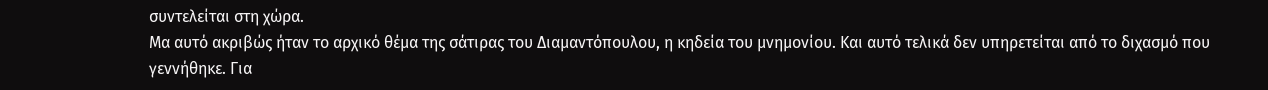συντελείται στη χώρα.
Μα αυτό ακριβώς ήταν το αρχικό θέμα της σάτιρας του Διαμαντόπουλου, η κηδεία του μνημονίου. Και αυτό τελικά δεν υπηρετείται από το διχασμό που γεννήθηκε. Για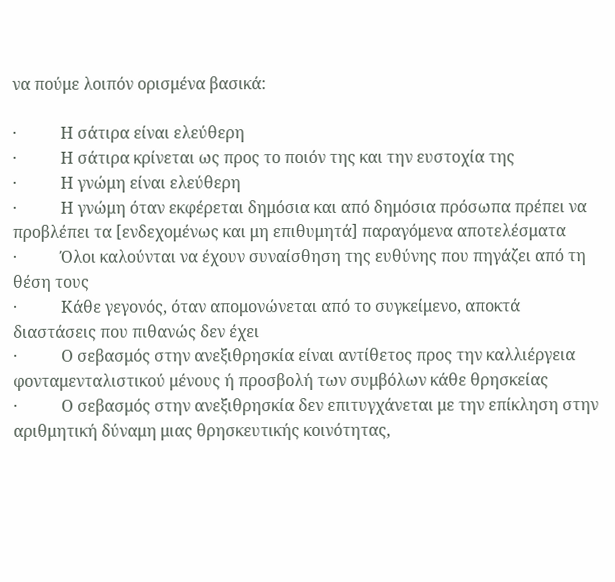να πούμε λοιπόν ορισμένα βασικά:

·           Η σάτιρα είναι ελεύθερη
·           Η σάτιρα κρίνεται ως προς το ποιόν της και την ευστοχία της
·           Η γνώμη είναι ελεύθερη
·           Η γνώμη όταν εκφέρεται δημόσια και από δημόσια πρόσωπα πρέπει να προβλέπει τα [ενδεχομένως και μη επιθυμητά] παραγόμενα αποτελέσματα
·           Όλοι καλούνται να έχουν συναίσθηση της ευθύνης που πηγάζει από τη θέση τους
·           Κάθε γεγονός, όταν απομονώνεται από το συγκείμενο, αποκτά διαστάσεις που πιθανώς δεν έχει
·           Ο σεβασμός στην ανεξιθρησκία είναι αντίθετος προς την καλλιέργεια φονταμενταλιστικού μένους ή προσβολή των συμβόλων κάθε θρησκείας
·           Ο σεβασμός στην ανεξιθρησκία δεν επιτυγχάνεται με την επίκληση στην αριθμητική δύναμη μιας θρησκευτικής κοινότητας,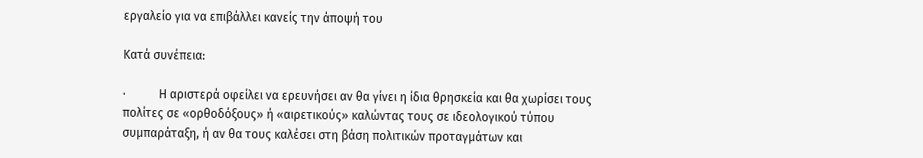εργαλείο για να επιβάλλει κανείς την άποψή του

Κατά συνέπεια:

·           Η αριστερά οφείλει να ερευνήσει αν θα γίνει η ίδια θρησκεία και θα χωρίσει τους πολίτες σε «ορθοδόξους» ή «αιρετικούς» καλώντας τους σε ιδεολογικού τύπου συμπαράταξη, ή αν θα τους καλέσει στη βάση πολιτικών προταγμάτων και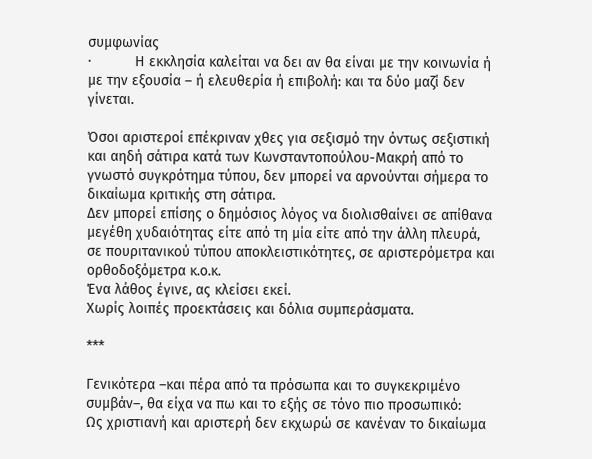συμφωνίας
·           Η εκκλησία καλείται να δει αν θα είναι με την κοινωνία ή με την εξουσία – ή ελευθερία ή επιβολή: και τα δύο μαζί δεν γίνεται.

Όσοι αριστεροί επέκριναν χθες για σεξισμό την όντως σεξιστική και αηδή σάτιρα κατά των Κωνσταντοπούλου-Μακρή από το γνωστό συγκρότημα τύπου, δεν μπορεί να αρνούνται σήμερα το δικαίωμα κριτικής στη σάτιρα.
Δεν μπορεί επίσης ο δημόσιος λόγος να διολισθαίνει σε απίθανα μεγέθη χυδαιότητας είτε από τη μία είτε από την άλλη πλευρά, σε πουριτανικού τύπου αποκλειστικότητες, σε αριστερόμετρα και ορθοδοξόμετρα κ.ο.κ.
Ένα λάθος έγινε, ας κλείσει εκεί.
Χωρίς λοιπές προεκτάσεις και δόλια συμπεράσματα.

***

Γενικότερα –και πέρα από τα πρόσωπα και το συγκεκριμένο συμβάν–, θα είχα να πω και το εξής σε τόνο πιο προσωπικό:
Ως χριστιανή και αριστερή δεν εκχωρώ σε κανέναν το δικαίωμα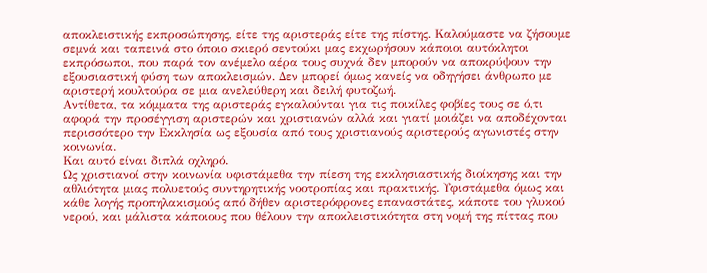αποκλειστικής εκπροσώπησης, είτε της αριστεράς είτε της πίστης. Καλούμαστε να ζήσουμε σεμνά και ταπεινά στο όποιο σκιερό σεντούκι μας εκχωρήσουν κάποιοι αυτόκλητοι εκπρόσωποι, που παρά τον ανέμελο αέρα τους συχνά δεν μπορούν να αποκρύψουν την εξουσιαστική φύση των αποκλεισμών. Δεν μπορεί όμως κανείς να οδηγήσει άνθρωπο με αριστερή κουλτούρα σε μια ανελεύθερη και δειλή φυτοζωή.
Αντίθετα, τα κόμματα της αριστεράς εγκαλούνται για τις ποικίλες φοβίες τους σε ό,τι αφορά την προσέγγιση αριστερών και χριστιανών αλλά και γιατί μοιάζει να αποδέχονται περισσότερο την Εκκλησία ως εξουσία από τους χριστιανούς αριστερούς αγωνιστές στην κοινωνία.
Και αυτό είναι διπλά οχληρό.
Ως χριστιανοί στην κοινωνία υφιστάμεθα την πίεση της εκκλησιαστικής διοίκησης και την αθλιότητα μιας πολυετούς συντηρητικής νοοτροπίας και πρακτικής. Υφιστάμεθα όμως και κάθε λογής προπηλακισμούς από δήθεν αριστερόφρονες επαναστάτες, κάποτε του γλυκού νερού, και μάλιστα κάποιους που θέλουν την αποκλειστικότητα στη νομή της πίττας που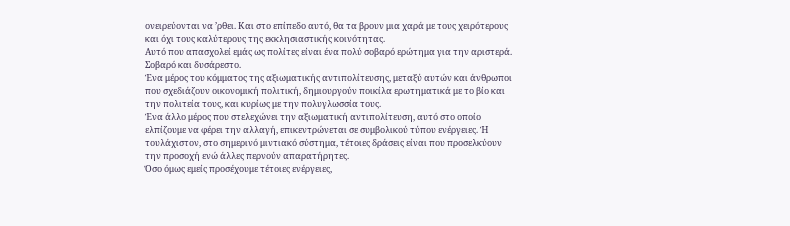ονειρεύονται να ’ρθει. Και στο επίπεδο αυτό, θα τα βρουν μια χαρά με τους χειρότερους και όχι τους καλύτερους της εκκλησιαστικής κοινότητας.
Αυτό που απασχολεί εμάς ως πολίτες είναι ένα πολύ σοβαρό ερώτημα για την αριστερά. Σοβαρό και δυσάρεστο.
Ένα μέρος του κόμματος της αξιωματικής αντιπολίτευσης, μεταξύ αυτών και άνθρωποι που σχεδιάζουν οικονομική πολιτική, δημιουργούν ποικίλα ερωτηματικά με το βίο και την πολιτεία τους, και κυρίως με την πολυγλωσσία τους.
Ένα άλλο μέρος που στελεχώνει την αξιωματική αντιπολίτευση, αυτό στο οποίο ελπίζουμε να φέρει την αλλαγή, επικεντρώνεται σε συμβολικού τύπου ενέργειες. Ή τουλάχιστον, στο σημερινό μιντιακό σύστημα, τέτοιες δράσεις είναι που προσελκύουν την προσοχή ενώ άλλες περνούν απαρατήρητες.
Όσο όμως εμείς προσέχουμε τέτοιες ενέργειες,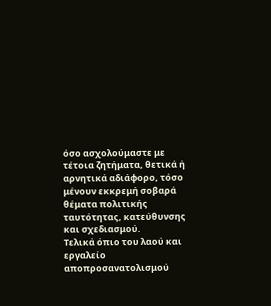όσο ασχολούμαστε με τέτοια ζητήματα, θετικά ή αρνητικά αδιάφορο, τόσο μένουν εκκρεμή σοβαρά θέματα πολιτικής ταυτότητας, κατεύθυνσης και σχεδιασμού.
Τελικά όπιο του λαού και εργαλείο αποπροσανατολισμού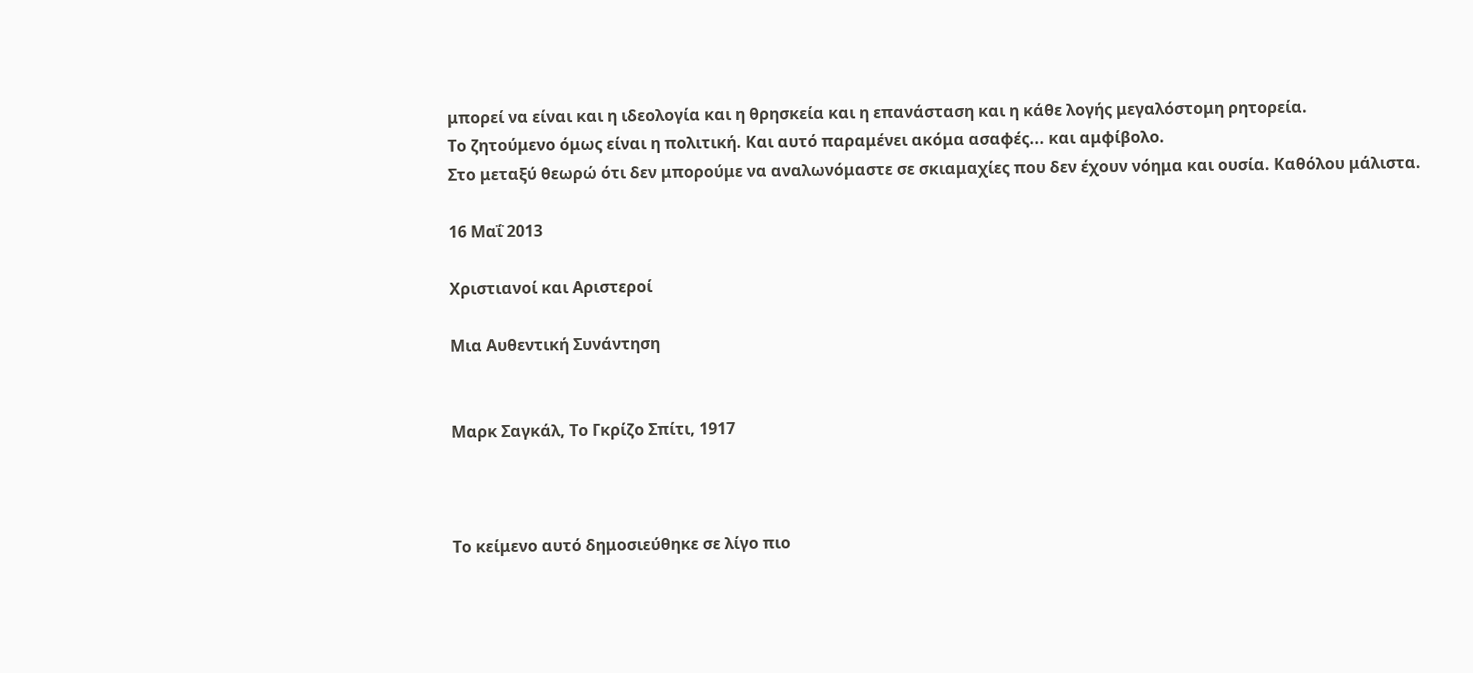μπορεί να είναι και η ιδεολογία και η θρησκεία και η επανάσταση και η κάθε λογής μεγαλόστομη ρητορεία.
Το ζητούμενο όμως είναι η πολιτική. Και αυτό παραμένει ακόμα ασαφές... και αμφίβολο.
Στο μεταξύ θεωρώ ότι δεν μπορούμε να αναλωνόμαστε σε σκιαμαχίες που δεν έχουν νόημα και ουσία. Καθόλου μάλιστα.

16 Μαΐ 2013

Χριστιανοί και Αριστεροί

Μια Αυθεντική Συνάντηση


Μαρκ Σαγκάλ, Το Γκρίζο Σπίτι, 1917



Το κείμενο αυτό δημοσιεύθηκε σε λίγο πιο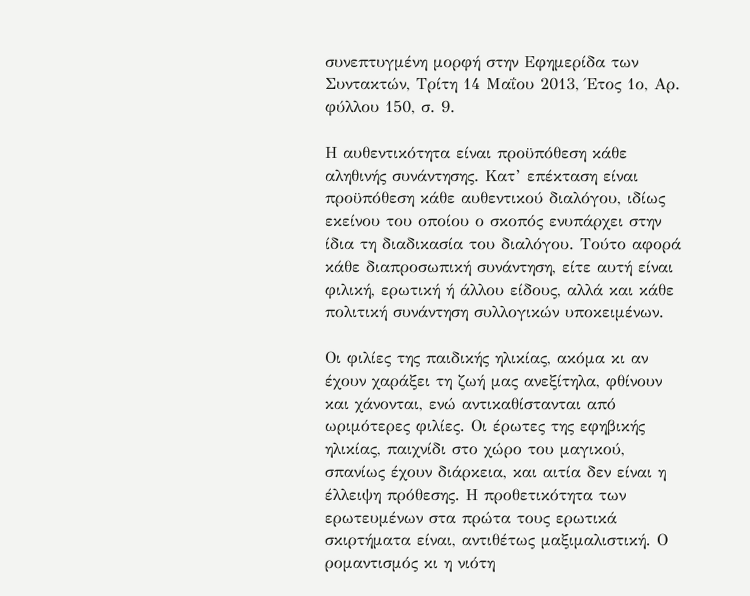συνεπτυγμένη μορφή στην Εφημερίδα των Συντακτών, Τρίτη 14 Μαΐου 2013, Έτος 1ο, Αρ. φύλλου 150, σ. 9.

Η αυθεντικότητα είναι προϋπόθεση κάθε αληθινής συνάντησης. Κατ’ επέκταση είναι προϋπόθεση κάθε αυθεντικού διαλόγου, ιδίως εκείνου του οποίου ο σκοπός ενυπάρχει στην ίδια τη διαδικασία του διαλόγου. Τούτο αφορά κάθε διαπροσωπική συνάντηση, είτε αυτή είναι φιλική, ερωτική ή άλλου είδους, αλλά και κάθε πολιτική συνάντηση συλλογικών υποκειμένων.

Οι φιλίες της παιδικής ηλικίας, ακόμα κι αν έχουν χαράξει τη ζωή μας ανεξίτηλα, φθίνουν και χάνονται, ενώ αντικαθίστανται από ωριμότερες φιλίες. Οι έρωτες της εφηβικής ηλικίας, παιχνίδι στο χώρο του μαγικού, σπανίως έχουν διάρκεια, και αιτία δεν είναι η έλλειψη πρόθεσης. Η προθετικότητα των ερωτευμένων στα πρώτα τους ερωτικά σκιρτήματα είναι, αντιθέτως μαξιμαλιστική. Ο ρομαντισμός κι η νιότη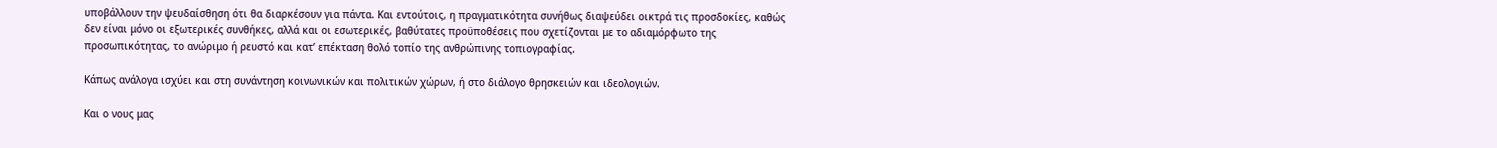υποβάλλουν την ψευδαίσθηση ότι θα διαρκέσουν για πάντα. Και εντούτοις, η πραγματικότητα συνήθως διαψεύδει οικτρά τις προσδοκίες, καθώς δεν είναι μόνο οι εξωτερικές συνθήκες, αλλά και οι εσωτερικές, βαθύτατες προϋποθέσεις που σχετίζονται με το αδιαμόρφωτο της προσωπικότητας, το ανώριμο ή ρευστό και κατ’ επέκταση θολό τοπίο της ανθρώπινης τοπιογραφίας.

Κάπως ανάλογα ισχύει και στη συνάντηση κοινωνικών και πολιτικών χώρων, ή στο διάλογο θρησκειών και ιδεολογιών.

Και ο νους μας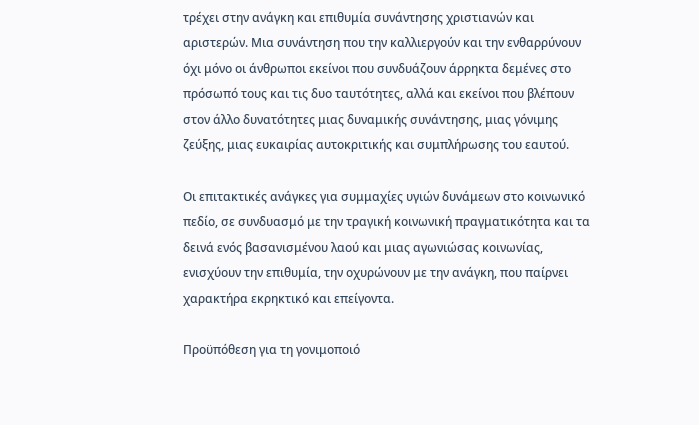τρέχει στην ανάγκη και επιθυμία συνάντησης χριστιανών και αριστερών. Μια συνάντηση που την καλλιεργούν και την ενθαρρύνουν όχι μόνο οι άνθρωποι εκείνοι που συνδυάζουν άρρηκτα δεμένες στο πρόσωπό τους και τις δυο ταυτότητες, αλλά και εκείνοι που βλέπουν στον άλλο δυνατότητες μιας δυναμικής συνάντησης, μιας γόνιμης ζεύξης, μιας ευκαιρίας αυτοκριτικής και συμπλήρωσης του εαυτού.

Οι επιτακτικές ανάγκες για συμμαχίες υγιών δυνάμεων στο κοινωνικό πεδίο, σε συνδυασμό με την τραγική κοινωνική πραγματικότητα και τα δεινά ενός βασανισμένου λαού και μιας αγωνιώσας κοινωνίας, ενισχύουν την επιθυμία, την οχυρώνουν με την ανάγκη, που παίρνει χαρακτήρα εκρηκτικό και επείγοντα.

Προϋπόθεση για τη γονιμοποιό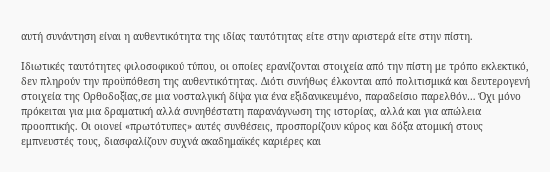αυτή συνάντηση είναι η αυθεντικότητα της ιδίας ταυτότητας είτε στην αριστερά είτε στην πίστη.

Ιδιωτικές ταυτότητες φιλοσοφικού τύπου, οι οποίες ερανίζονται στοιχεία από την πίστη με τρόπο εκλεκτικό, δεν πληρούν την προϋπόθεση της αυθεντικότητας. Διότι συνήθως έλκονται από πολιτισμικά και δευτερογενή στοιχεία της Ορθοδοξίας,σε μια νοσταλγική δίψα για ένα εξιδανικευμένο, παραδείσιο παρελθόν… Όχι μόνο πρόκειται για μια δραματική αλλά συνηθέστατη παρανάγνωση της ιστορίας, αλλά και για απώλεια προοπτικής. Οι οιονεί «πρωτότυπες» αυτές συνθέσεις, προσπορίζουν κύρος και δόξα ατομική στους εμπνευστές τους, διασφαλίζουν συχνά ακαδημαϊκές καριέρες και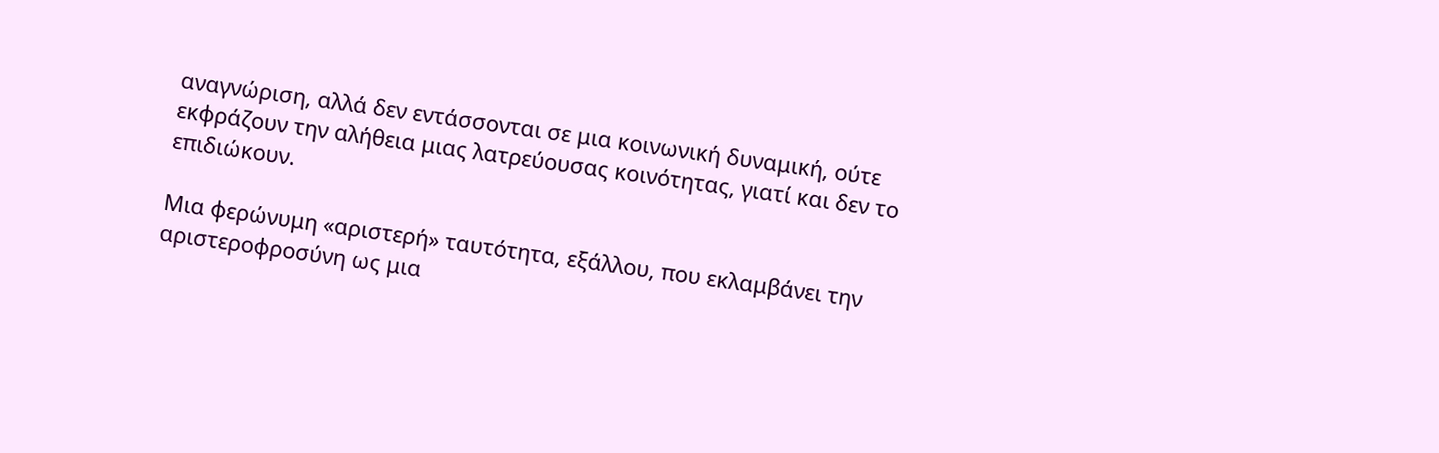αναγνώριση, αλλά δεν εντάσσονται σε μια κοινωνική δυναμική, ούτε εκφράζουν την αλήθεια μιας λατρεύουσας κοινότητας, γιατί και δεν το επιδιώκουν.

Μια φερώνυμη «αριστερή» ταυτότητα, εξάλλου, που εκλαμβάνει την αριστεροφροσύνη ως μια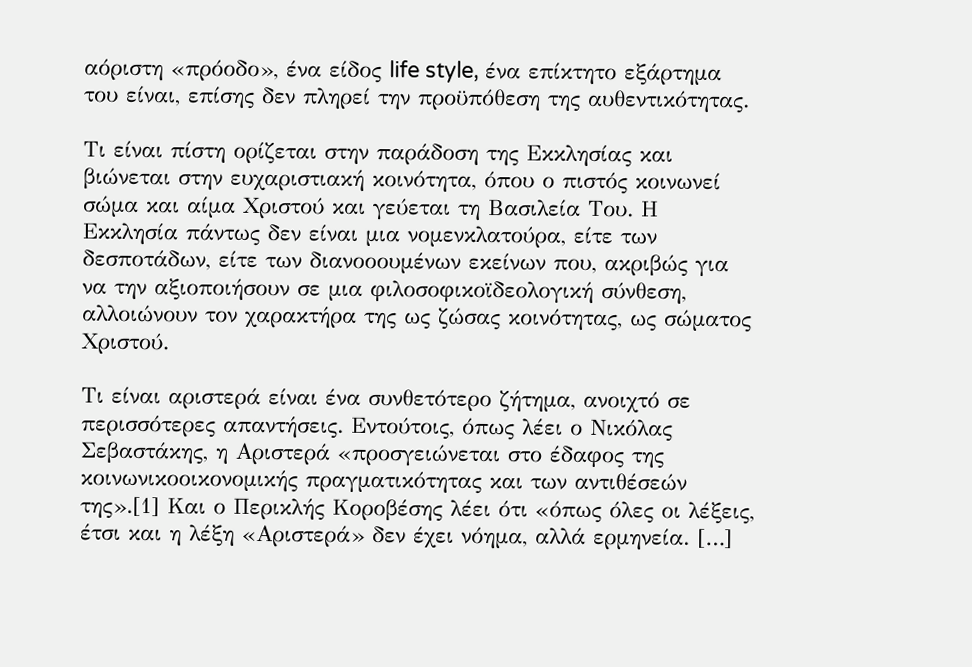αόριστη «πρόοδο», ένα είδος life style, ένα επίκτητο εξάρτημα του είναι, επίσης δεν πληρεί την προϋπόθεση της αυθεντικότητας.

Τι είναι πίστη ορίζεται στην παράδοση της Εκκλησίας και βιώνεται στην ευχαριστιακή κοινότητα, όπου ο πιστός κοινωνεί σώμα και αίμα Χριστού και γεύεται τη Βασιλεία Του. Η Εκκλησία πάντως δεν είναι μια νομενκλατούρα, είτε των δεσποτάδων, είτε των διανοοουμένων εκείνων που, ακριβώς για να την αξιοποιήσουν σε μια φιλοσοφικοϊδεολογική σύνθεση, αλλοιώνουν τον χαρακτήρα της ως ζώσας κοινότητας, ως σώματος Χριστού.

Τι είναι αριστερά είναι ένα συνθετότερο ζήτημα, ανοιχτό σε περισσότερες απαντήσεις. Εντούτοις, όπως λέει ο Νικόλας Σεβαστάκης, η Αριστερά «προσγειώνεται στο έδαφος της κοινωνικοοικονομικής πραγματικότητας και των αντιθέσεών της».[1] Και ο Περικλής Κοροβέσης λέει ότι «όπως όλες οι λέξεις, έτσι και η λέξη «Αριστερά» δεν έχει νόημα, αλλά ερμηνεία. […]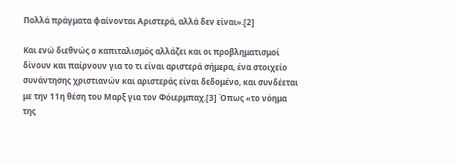Πολλά πράγματα φαίνονται Αριστερά, αλλά δεν είναι».[2]

Και ενώ διεθνώς ο καπιταλισμός αλλάζει και οι προβληματισμοί δίνουν και παίρνουν για το τι είναι αριστερά σήμερα, ένα στοιχείο συνάντησης χριστιανών και αριστεράς είναι δεδομένο, και συνδέεται με την 11η θέση του Μαρξ για τον Φόιερμπαχ.[3] Όπως «το νόημα της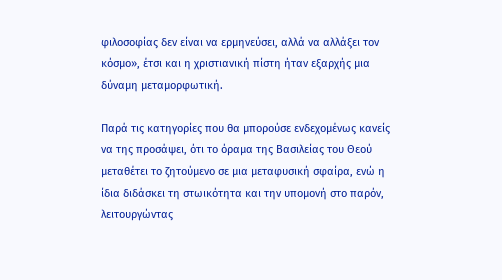φιλοσοφίας δεν είναι να ερμηνεύσει, αλλά να αλλάξει τον κόσμο», έτσι και η χριστιανική πίστη ήταν εξαρχής μια δύναμη μεταμορφωτική.

Παρά τις κατηγορίες που θα μπορούσε ενδεχομένως κανείς να της προσάψει, ότι το όραμα της Βασιλείας του Θεού μεταθέτει το ζητούμενο σε μια μεταφυσική σφαίρα, ενώ η ίδια διδάσκει τη στωικότητα και την υπομονή στο παρόν, λειτουργώντας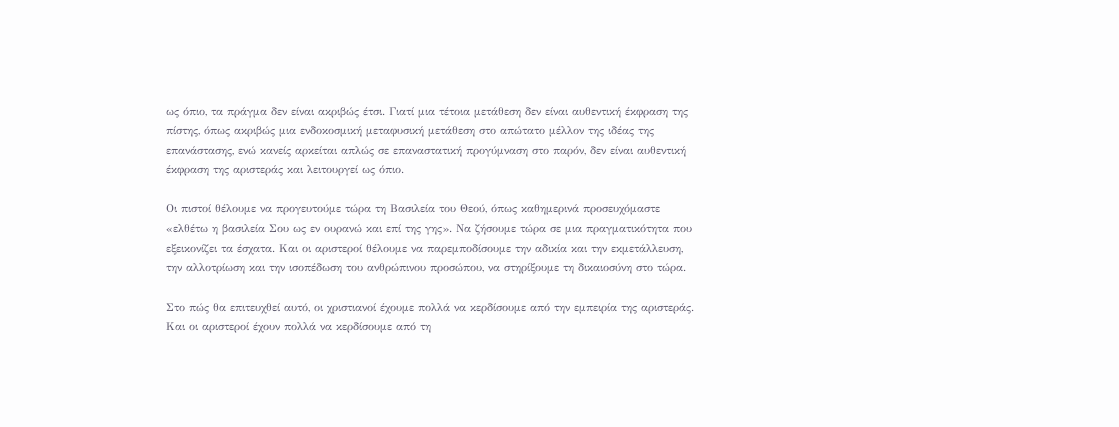ως όπιο, τα πράγμα δεν είναι ακριβώς έτσι. Γιατί μια τέτοια μετάθεση δεν είναι αυθεντική έκφραση της πίστης, όπως ακριβώς μια ενδοκοσμική μεταφυσική μετάθεση στο απώτατο μέλλον της ιδέας της επανάστασης, ενώ κανείς αρκείται απλώς σε επαναστατική προγύμναση στο παρόν, δεν είναι αυθεντική έκφραση της αριστεράς και λειτουργεί ως όπιο.

Οι πιστοί θέλουμε να προγευτούμε τώρα τη Βασιλεία του Θεού, όπως καθημερινά προσευχόμαστε «ελθέτω η βασιλεία Σου ως εν ουρανώ και επί της γης». Να ζήσουμε τώρα σε μια πραγματικότητα που εξεικονίζει τα έσχατα. Και οι αριστεροί θέλουμε να παρεμποδίσουμε την αδικία και την εκμετάλλευση, την αλλοτρίωση και την ισοπέδωση του ανθρώπινου προσώπου, να στηρίξουμε τη δικαιοσύνη στο τώρα.

Στο πώς θα επιτευχθεί αυτό, οι χριστιανοί έχουμε πολλά να κερδίσουμε από την εμπειρία της αριστεράς. Και οι αριστεροί έχουν πολλά να κερδίσουμε από τη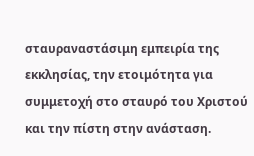σταυραναστάσιμη εμπειρία της εκκλησίας, την ετοιμότητα για συμμετοχή στο σταυρό του Χριστού και την πίστη στην ανάσταση.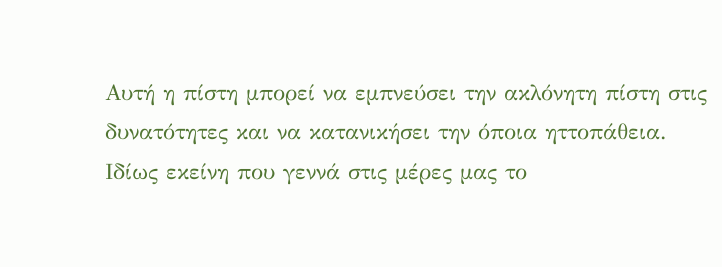Αυτή η πίστη μπορεί να εμπνεύσει την ακλόνητη πίστη στις δυνατότητες και να κατανικήσει την όποια ηττοπάθεια. Ιδίως εκείνη που γεννά στις μέρες μας το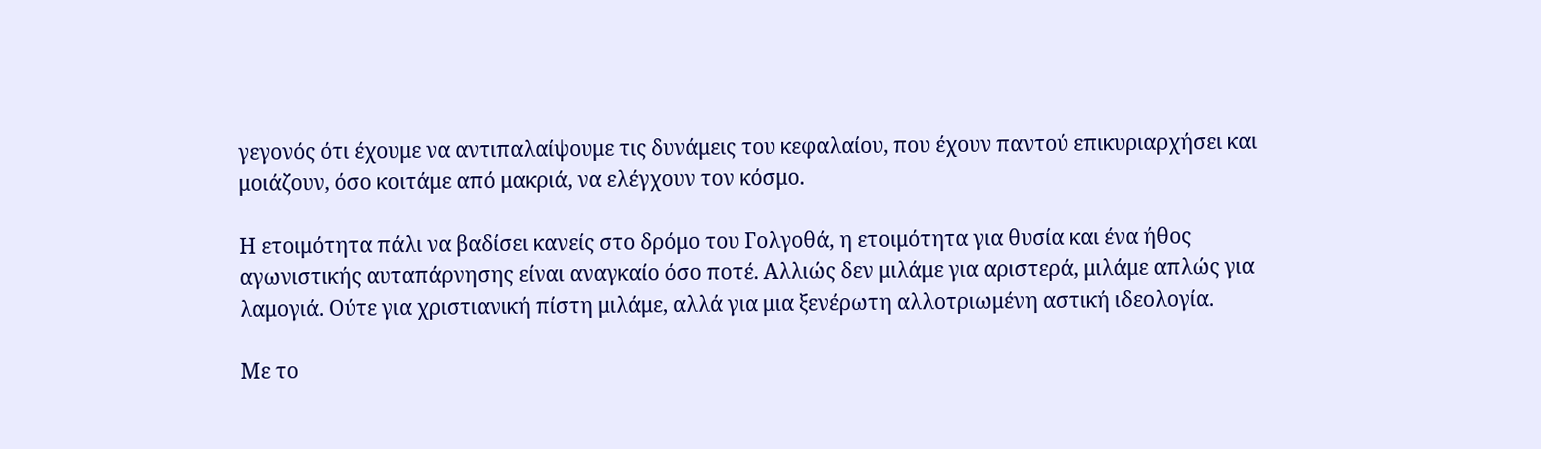γεγονός ότι έχουμε να αντιπαλαίψουμε τις δυνάμεις του κεφαλαίου, που έχουν παντού επικυριαρχήσει και μοιάζουν, όσο κοιτάμε από μακριά, να ελέγχουν τον κόσμο.

Η ετοιμότητα πάλι να βαδίσει κανείς στο δρόμο του Γολγοθά, η ετοιμότητα για θυσία και ένα ήθος αγωνιστικής αυταπάρνησης είναι αναγκαίο όσο ποτέ. Αλλιώς δεν μιλάμε για αριστερά, μιλάμε απλώς για λαμογιά. Ούτε για χριστιανική πίστη μιλάμε, αλλά για μια ξενέρωτη αλλοτριωμένη αστική ιδεολογία.

Με το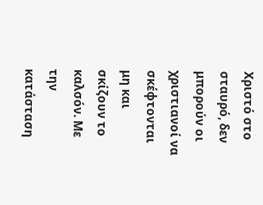Χριστό στο σταυρό, δεν μπορούν οι χριστιανοί να σκέφτονται μη και σκίζουν το καλσόν. Με την κατάσταση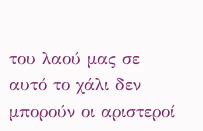του λαού μας σε αυτό το χάλι δεν μπορούν οι αριστεροί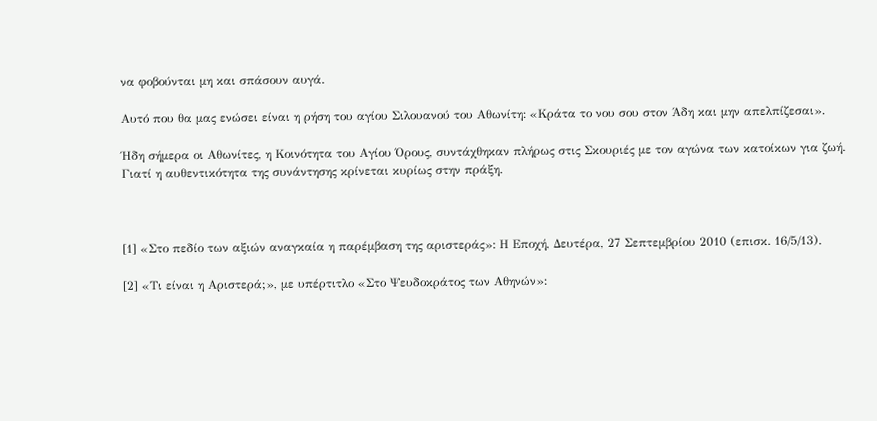να φοβούνται μη και σπάσουν αυγά.

Αυτό που θα μας ενώσει είναι η ρήση του αγίου Σιλουανού του Αθωνίτη: «Κράτα το νου σου στον Άδη και μην απελπίζεσαι».

Ήδη σήμερα οι Αθωνίτες, η Κοινότητα του Αγίου Όρους, συντάχθηκαν πλήρως στις Σκουριές με τον αγώνα των κατοίκων για ζωή. Γιατί η αυθεντικότητα της συνάντησης κρίνεται κυρίως στην πράξη.



[1] «Στο πεδίο των αξιών αναγκαία η παρέμβαση της αριστεράς»: Η Εποχή, Δευτέρα, 27 Σεπτεμβρίου 2010 (επισκ. 16/5/13).

[2] «Τι είναι η Αριστερά;», με υπέρτιτλο «Στο Ψευδοκράτος των Αθηνών»: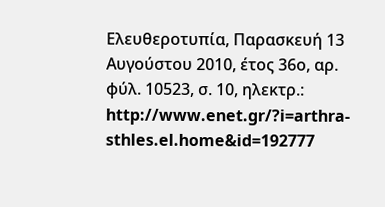Ελευθεροτυπία, Παρασκευή 13 Αυγούστου 2010, έτος 36ο, αρ. φύλ. 10523, σ. 10, ηλεκτρ.: http://www.enet.gr/?i=arthra-sthles.el.home&id=192777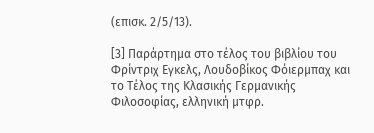(επισκ. 2/5/13).

[3] Παράρτημα στο τέλος του βιβλίου του Φρίντριχ Εγκελς, Λουδοβίκος Φόιερμπαχ και το Τέλος της Κλασικής Γερμανικής Φιλοσοφίας, ελληνική μτφρ.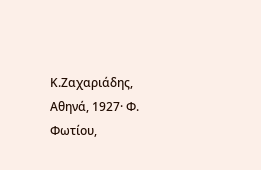Κ.Ζαχαριάδης, Αθηνά, 1927· Φ. Φωτίου,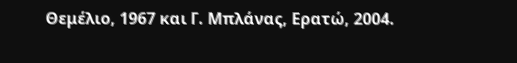Θεμέλιο, 1967 και Γ. Μπλάνας, Ερατώ, 2004.